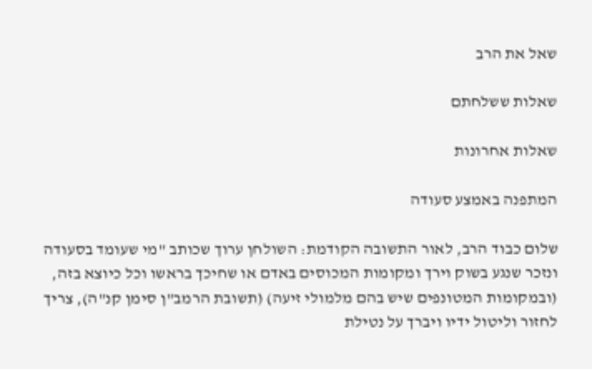שאל את הרב

שאלות ששלחתם

שאלות אחרונות

המתפנה באמצע סעודה

שלום כבוד הרב, לאור התשובה הקודמת: השולחן ערוך שכותב "מי שעומד בסעודה ונזכר שנגע בשוק וירך ומקומות המכוסים באדם או שחיכך בראשו וכל כיוצא בזה, (ובמקומות המטונפים שיש בהם מלמולי זיעה) (תשובת הרמב"ן סימן קנ"ה), צריך לחזור וליטול ידיו ויברך על נטילת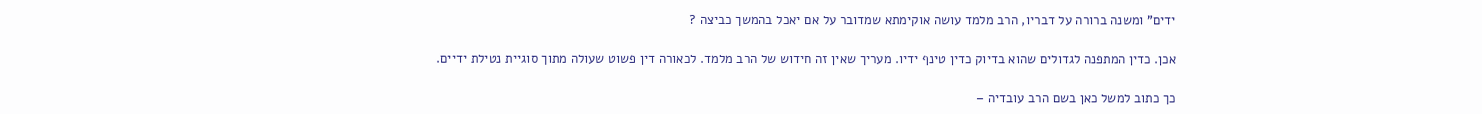ידים" ומשנה ברורה על דבריו, הרב מלמד עושה אוקימתא שמדובר על אם יאכל בהמשך כביצה ?

אכן. כדין המתפנה לגדולים שהוא בדיוק כדין טינף ידיו. מעריך שאין זה חידוש של הרב מלמד. לכאורה דין פשוט שעולה מתוך סוגיית נטילת ידיים.

כך כתוב למשל כאן בשם הרב עובדיה –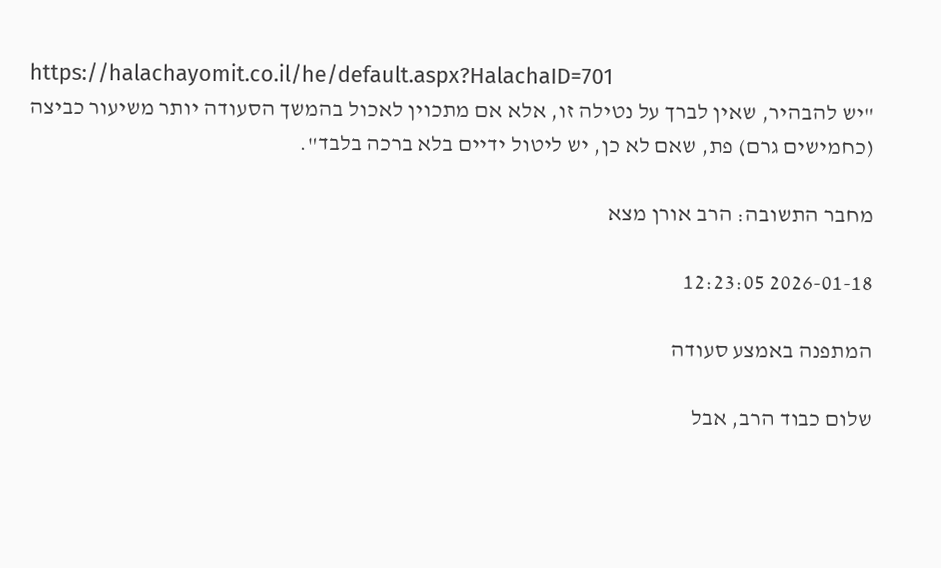https://halachayomit.co.il/he/default.aspx?HalachaID=701
"יש להבהיר, שאין לברך על נטילה זו, אלא אם מתכוין לאכול בהמשך הסעודה יותר משיעור כביצה (כחמישים גרם) פת, שאם לא כן, יש ליטול ידיים בלא ברכה בלבד".

מחבר התשובה: הרב אורן מצא

2026-01-18 12:23:05

המתפנה באמצע סעודה

שלום כבוד הרב, אבל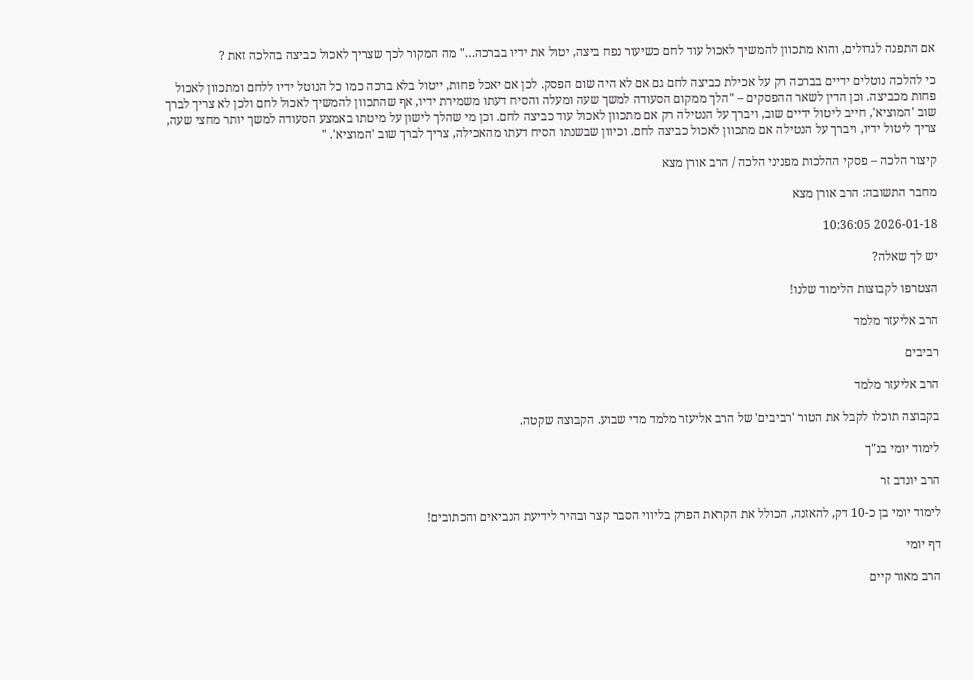אם התפנה לגדולים, והוא מתכוון להמשיך לאכול עוד לחם כשיעור נפח ביצה, יטול את ידיו בברכה…" מה המקור לכך שצריך לאכול כביצה בהלכה זאת ?

כי להלכה נוטלים ידיים בברכה רק על אכילת כביצה לחם גם אם לא היה שום הפסק. לכן אם יאכל פחות, ייטול בלא ברכה כמו כל הנוטל ידיו ללחם ומתכוון לאכול פחות מכביצה. וכן הדין לשאר ההפסקים – "הלך ממקום הסעודה למשך שעה ומעלה והסיח דעתו משמירת ידיו, אף שהתכוון להמשיך לאכול לחם ולכן לא צריך לברך שוב 'המוציא', חייב ליטול ידיים שוב, ויברך על הנטילה רק אם מתכוון לאכול עוד כביצה לחם. וכן מי שהלך לישון על מיטתו באמצע הסעודה למשך יותר מחצי שעה, צריך ליטול ידיו, ויברך על הנטילה אם מתכוון לאכול כביצה לחם. וכיוון שבשנתו הסיח דעתו מהאכילה, צריך לברך שוב 'המוציא'. "

קיצור הלכה – פסקי ההלכות מפניני הלכה / הרב אורן מצא

מחבר התשובה: הרב אורן מצא

2026-01-18 10:36:05

יש לך שאלה?

הצטרפו לקבוצות הלימוד שלנו!

הרב אליעזר מלמד

רביבים

הרב אליעזר מלמד

בקבוצה תוכלו לקבל את הטור 'רביבים' של הרב אליעזר מלמד מדי שבוע. הקבוצה שקטה.

לימוד יומי בנ"ך

הרב יונדב זר

לימוד יומי בן כ-10 דק, להאזנה, הכולל את הקראת הפרק בליווי הסבר קצר ובהיר לידיעת הנביאים והכתובים!

דף יומי

הרב מאור קיים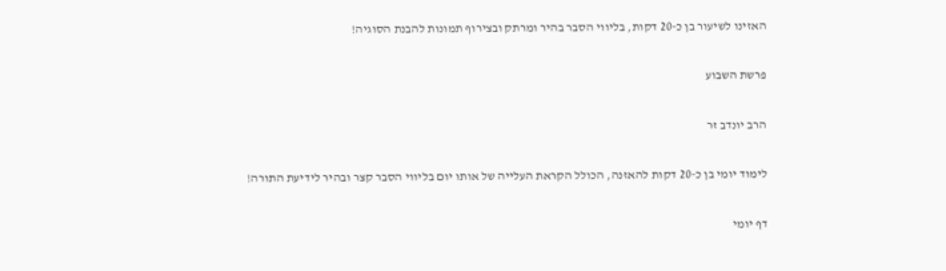האזינו לשיעור בן כ-20 דקות, בליווי הסבר בהיר ומרתק ובצירוף תמונות להבנת הסוגיה!

פרשת השבוע

הרב יונדב זר

לימוד יומי בן כ-20 דקות להאזנה, הכולל הקראת העלייה של אותו יום בליווי הסבר קצר ובהיר לידיעת התורה!

דף יומי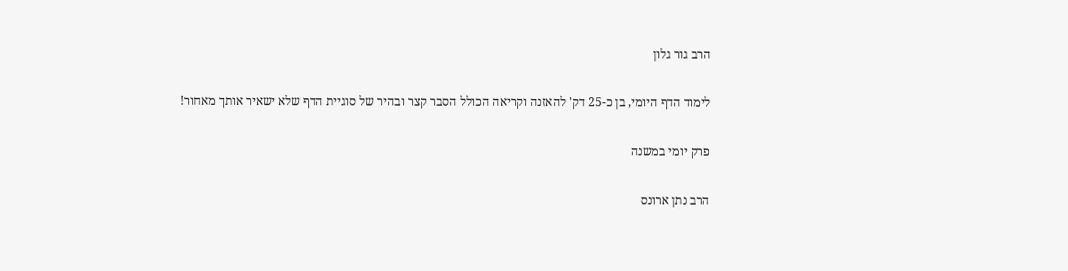הרב גור גלון

לימוד הדף היומי, בן כ-25 דק' להאזנה וקריאה הכולל הסבר קצר ובהיר של סוגיית הדף שלא ישאיר אותך מאחור!

פרק יומי במשנה

הרב נתן ארונס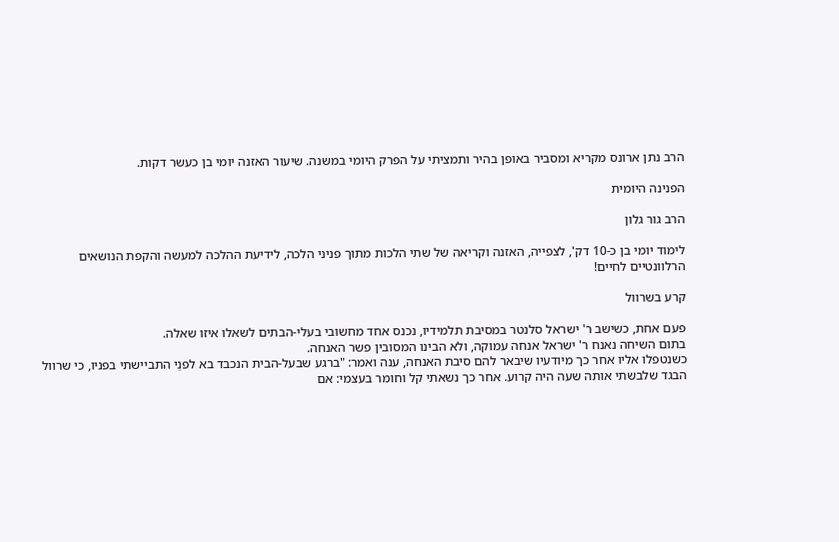הרב נתן ארונס מקריא ומסביר באופן בהיר ותמציתי על הפרק היומי במשנה. שיעור האזנה יומי בן כעשר דקות.

הפנינה היומית

הרב גור גלון

לימוד יומי בן כ-10 דק', לצפייה, האזנה וקריאה של שתי הלכות מתוך פניני הלכה, לידיעת ההלכה למעשה והקפת הנושאים הרלוונטיים לחיים!

קרע בשרוול

פעם אחת, כשישב ר' ישראל סלנטר במסיבת תלמידיו, נכנס אחד מחשובי בעלי-הבתים לשאלו איזו שאלה.
בתום השיחה נאנח ר' ישראל אנחה עמוקה, ולא הבינו המסובין פשר האנחה.
כשנטפלו אליו אחר כך מיודעיו שיבאר להם סיבת האנחה, ענה ואמר: "ברגע שבעל-הבית הנכבד בא לפנַי התביישתי בפניו, כי שרוול הבגד שלבשתי אותה שעה היה קרוע. אחר כך נשאתי קל וחומר בעצמי: אם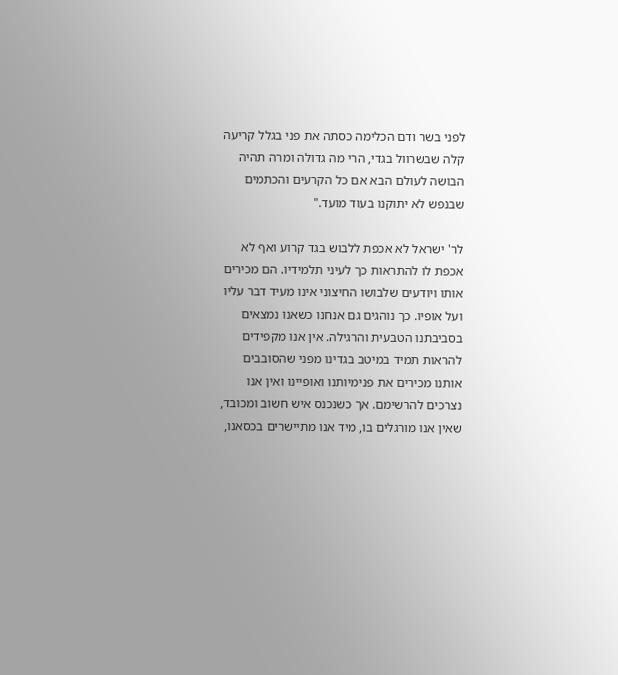לפני בשר ודם הכלימה כסתה את פני בגלל קריעה קלה שבשרוול בגדי, הרי מה גדולה ומרה תהיה הבושה לעולם הבא אם כל הקרעים והכתמים שבנפש לא יתוקנו בעוד מועד."

לר' ישראל לא אכפת ללבוש בגד קרוע ואף לא אכפת לו להתראות כך לעיני תלמידיו. הם מכירים אותו ויודעים שלבושו החיצוני אינו מעיד דבר עליו ועל אופיו. כך נוהגים גם אנחנו כשאנו נמצאים בסביבתנו הטבעית והרגילה. אין אנו מקפידים להראות תמיד במיטב בגדינו מפני שהסובבים אותנו מכירים את פנימיותנו ואופיינו ואין אנו נצרכים להרשימם. אך כשנכנס איש חשוב ומכובד, שאין אנו מורגלים בו, מיד אנו מתיישרים בכסאנו,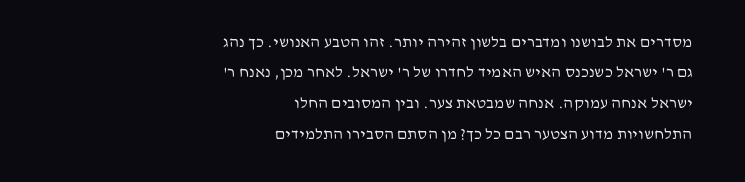מסדרים את לבושנו ומדברים בלשון זהירה יותר. זהו הטבע האנושי. כך נהג גם ר' ישראל כשנכנס האיש האמיד לחדרו של ר' ישראל. לאחר מכן, נאנח ר' ישראל אנחה עמוקה. אנחה שמבטאת צער. ובין המסובים החלו התלחשויות מדוע הצטער רבם כל כך? מן הסתם הסבירו התלמידים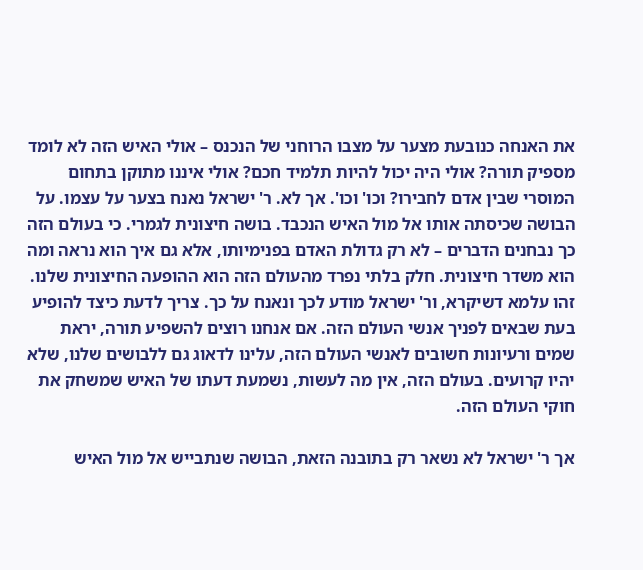את האנחה כנובעת מצער על מצבו הרוחני של הנכנס – אולי האיש הזה לא לומד מספיק תורה? אולי היה יכול להיות תלמיד חכם? אולי איננו מתוקן בתחום המוסרי שבין אדם לחבירו? וכו' וכו'. אך לא. ר' ישראל נאנח בצער על עצמו. על הבושה שכיסתה אותו אל מול האיש הנכבד. בושה חיצונית לגמרי. כי בעולם הזה כך נבחנים הדברים – לא רק גדולת האדם בפנימיותו, אלא גם איך הוא נראה ומה הוא משדר חיצונית. חלק בלתי נפרד מהעולם הזה הוא ההופעה החיצונית שלנו. זהו עלמא דשיקרא, ור' ישראל מודע לכך ונאנח על כך. צריך לדעת כיצד להופיע בעת שבאים לפניך אנשי העולם הזה. אם אנחנו רוצים להשפיע תורה, יראת שמים ורעיונות חשובים לאנשי העולם הזה, עלינו לדאוג גם ללבושים שלנו, שלא יהיו קרועים. בעולם הזה, אין מה לעשות, נשמעת דעתו של האיש שמשחק את חוקי העולם הזה.

אך ר' ישראל לא נשאר רק בתובנה הזאת, הבושה שנתבייש אל מול האיש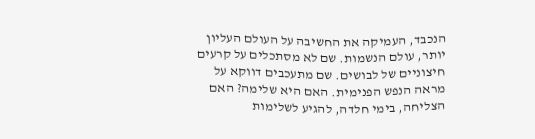הנכבד, העמיקה את החשיבה על העולם העליון יותר, עולם הנשמות. שם לא מסתכלים על קרעים חיצוניים של לבושים. שם מתעכבים דווקא על מראה הנפש הפנימית. האם היא שלימה? האם הצליחה, בימי חלדה, להגיע לשלימות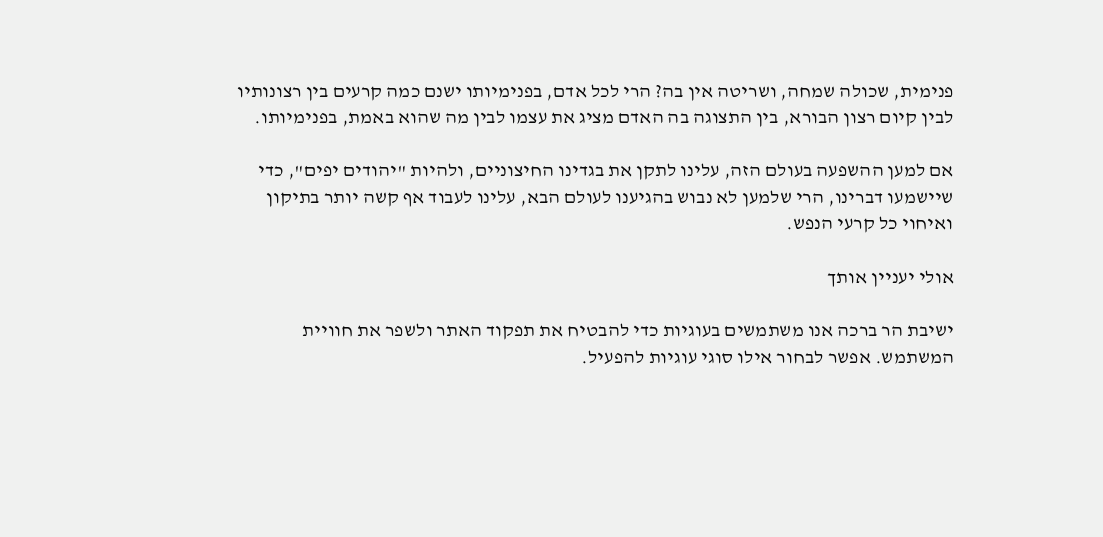פנימית, שכולה שמחה, ושריטה אין בה? הרי לכל אדם, בפנימיותו ישנם כמה קרעים בין רצונותיו לבין קיום רצון הבורא, בין התצוגה בה האדם מציג את עצמו לבין מה שהוא באמת, בפנימיותו.

אם למען ההשפעה בעולם הזה, עלינו לתקן את בגדינו החיצוניים, ולהיות "יהודים יפים", כדי שיישמעו דברינו, הרי שלמען לא נבוש בהגיענו לעולם הבא, עלינו לעבוד אף קשה יותר בתיקון ואיחוי כל קרעי הנפש.

אולי יעניין אותך

ישיבת הר ברכה אנו משתמשים בעוגיות כדי להבטיח את תפקוד האתר ולשפר את חוויית המשתמש. אפשר לבחור אילו סוגי עוגיות להפעיל.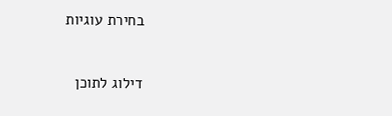בחירת עוגיות


דילוג לתוכן